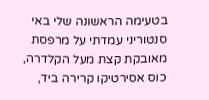בטעימה הראשונה שלי באי סנטוריני עמדתי על מרפסת מאובקת קצת מעל הקלדרה, כוס אסירטיקו קרירה ביד,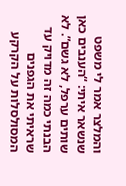והמלצר אמר לי משפט שנשאר איתי: “הענבים כאן שותים ערפל, לא גשם”. לא הבנתי כמה זה מדויק עד שראיתי את הגפנים המסולסלות על הקרקע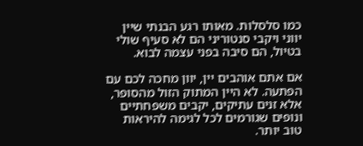כמו סלסלות. מאותו רגע הבנתי שיין יווני ויקבי סנטוריני הם לא סעיף שולי בטיול, הם סיבה בפני עצמה לבוא.

אם אתם אוהבים יין, יוון מחכה לכם עם הפתעה. לא היין המתוק הזול מהסופר, אלא זנים עתיקים, יקבים משפחתיים ונופים שגורמים לכל לגימה להיראות טוב יותר.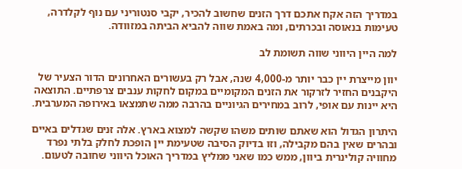במדריך הזה אקח אתכם דרך הזנים שחשוב להכיר, יקבי סנטוריני עם נוף לקלדרה, טעימות בנאוסה ובכרתים, ומה באמת שווה להביא הביתה במזוודה.

למה היין היווני שווה תשומת לב

יוון מייצרת יין כבר יותר מ-4,000 שנה, אבל רק בעשורים האחרונים הדור הצעיר של היקבנים החזיר לזרקור את הזנים המקומיים במקום לחקות ענבים צרפתיים. התוצאה היא יינות עם אופי, לרוב במחירים הגיוניים בהרבה ממה שתמצאו באירופה המערבית.

היתרון הגדול הוא שאתם שותים משהו שקשה למצוא בארץ. אלה זנים שגדלים באיים ובהרים שאין בהם מקבילה, וזו בדיוק הסיבה שטעימת יין הופכת לחלק בלתי נפרד מחוויה קולינרית ביוון, ממש כמו שאני ממליץ במדריך האוכל היווני שחובה לטעום.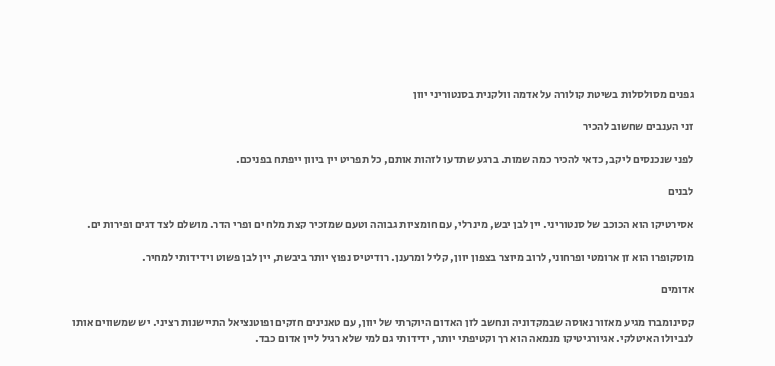גפנים מסולסלות בשיטת קולורה על אדמה וולקנית בסנטוריני יוון

זני הענבים שחשוב להכיר

לפני שנכנסים ליקב, כדאי להכיר כמה שמות. ברגע שתדעו לזהות אותם, כל תפריט יין ביוון ייפתח בפניכם.

לבנים

אסירטיקו הוא הכוכב של סנטוריני. יין לבן יבש, מינרלי, עם חומציות גבוהה וטעם שמזכיר קצת מלח ים ופרי הדר. מושלם לצד דגים ופירות ים.

מוסקופרו הוא זן ארומטי ופרחוני, לרוב מיוצר בצפון יוון, קליל ומרענן. רודיטיס נפוץ יותר ביבשת, יין לבן פשוט וידידותי למחיר.

אדומים

קסינומברו מגיע מאזור נאוסה שבמקדוניה ונחשב לזן האדום היוקרתי של יוון, עם טאנינים חזקים ופוטנציאל התיישנות רציני. יש שמשווים אותו לנביולו האיטלקי. אגיורגיטיקו מנמאה הוא רך וקטיפתי יותר, ידידותי גם למי שלא רגיל ליין אדום כבד.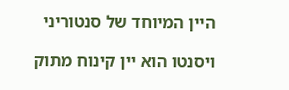היין המיוחד של סנטוריני

ויסנטו הוא יין קינוח מתוק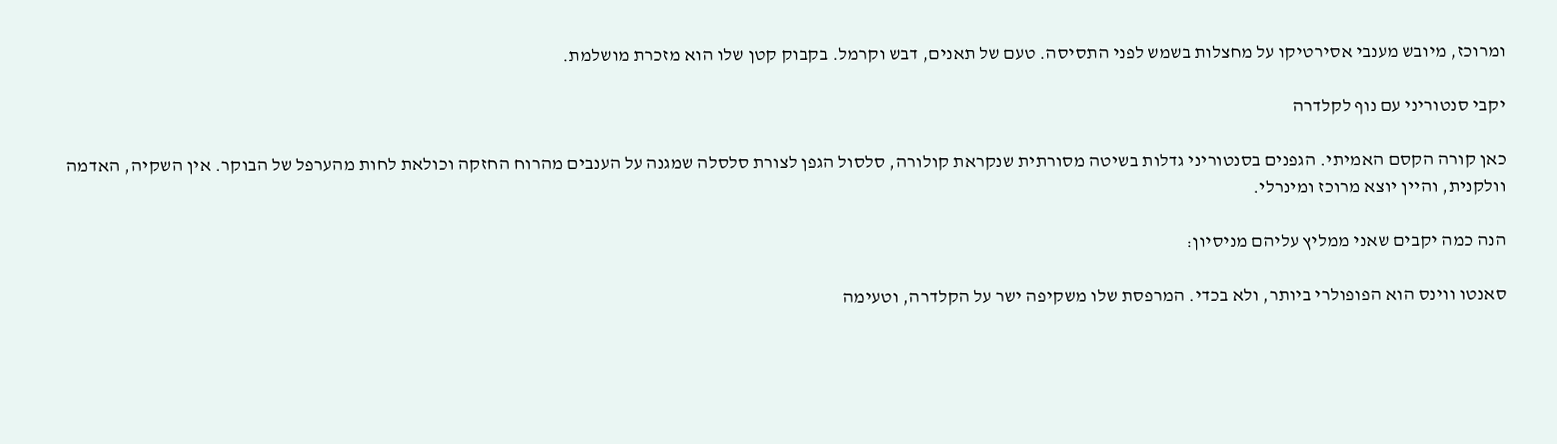ומרוכז, מיובש מענבי אסירטיקו על מחצלות בשמש לפני התסיסה. טעם של תאנים, דבש וקרמל. בקבוק קטן שלו הוא מזכרת מושלמת.

יקבי סנטוריני עם נוף לקלדרה

כאן קורה הקסם האמיתי. הגפנים בסנטוריני גדלות בשיטה מסורתית שנקראת קולורה, סלסול הגפן לצורת סלסלה שמגנה על הענבים מהרוח החזקה וכולאת לחות מהערפל של הבוקר. אין השקיה, האדמה וולקנית, והיין יוצא מרוכז ומינרלי.

הנה כמה יקבים שאני ממליץ עליהם מניסיון:

סאנטו ווינס הוא הפופולרי ביותר, ולא בכדי. המרפסת שלו משקיפה ישר על הקלדרה, וטעימה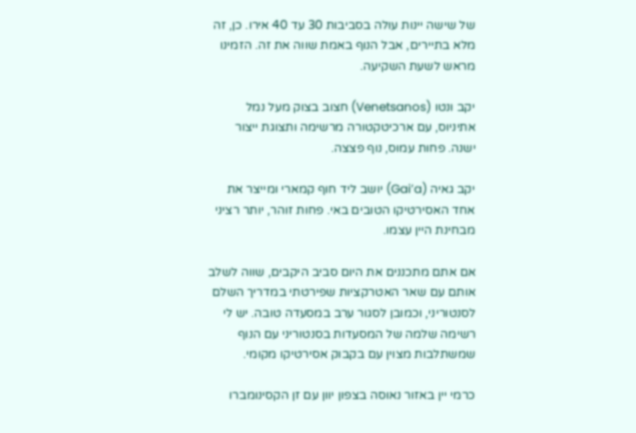של שישה יינות עולה בסביבות 30 עד 40 אירו. כן, זה מלא בתיירים, אבל הנוף באמת שווה את זה. הזמינו מראש לשעת השקיעה.

יקב ונטו (Venetsanos) חצוב בצוק מעל נמל אתיניוס, עם ארכיטקטורה מרשימה ותצוגת ייצור ישנה. פחות עמוס, נוף פצצה.

יקב גאיה (Gai’a) יושב ליד חוף קמארי ומייצר את אחד האסירטיקו הטובים באי. פחות זוהר, יותר רציני מבחינת היין עצמו.

אם אתם מתכננים את היום סביב היקבים, שווה לשלב אותם עם שאר האטרקציות שפירטתי במדריך השלם לסנטוריני, וכמובן לסגור ערב במסעדה טובה. יש לי רשימה שלמה של המסעדות בסנטוריני עם הנוף שמשתלבות מצוין עם בקבוק אסירטיקו מקומי.

כרמי יין באזור נאוסה בצפון יוון עם זן הקסינומברו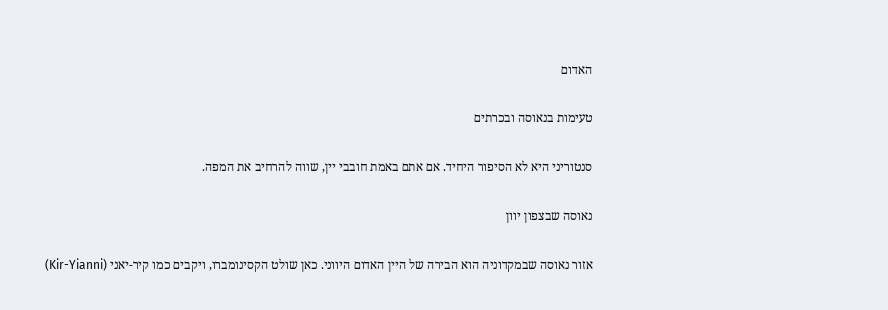האדום

טעימות בנאוסה ובכרתים

סנטוריני היא לא הסיפור היחיד. אם אתם באמת חובבי יין, שווה להרחיב את המפה.

נאוסה שבצפון יוון

אזור נאוסה שבמקדוניה הוא הבירה של היין האדום היווני. כאן שולט הקסינומברו, ויקבים כמו קיר-יאני (Kir-Yianni)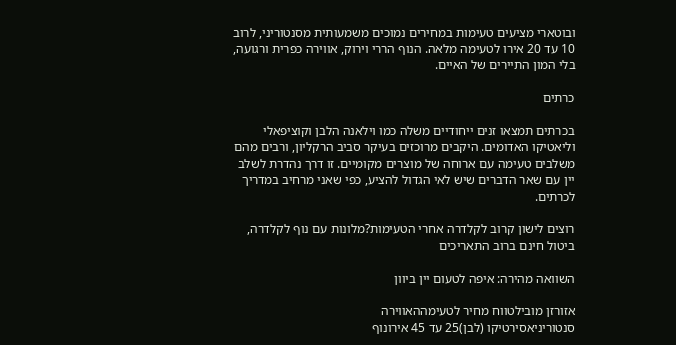ובוטארי מציעים טעימות במחירים נמוכים משמעותית מסנטוריני, לרוב 10 עד 20 אירו לטעימה מלאה. הנוף הררי וירוק, אווירה כפרית ורגועה, בלי המון התיירים של האיים.

כרתים

בכרתים תמצאו זנים ייחודיים משלה כמו וילאנה הלבן וקוציפאלי וליאטיקו האדומים. היקבים מרוכזים בעיקר סביב הרקליון, ורבים מהם משלבים טעימה עם ארוחה של מוצרים מקומיים. זו דרך נהדרת לשלב יין עם שאר הדברים שיש לאי הגדול להציע, כפי שאני מרחיב במדריך לכרתים.

רוצים לישון קרוב לקלדרה אחרי הטעימות?מלונות עם נוף לקלדרה, ביטול חינם ברוב התאריכים

השוואה מהירה: איפה לטעום יין ביוון

אזורזן מובילטווח מחיר לטעימההאווירה
סנטוריניאסירטיקו (לבן)25 עד 45 אירונוף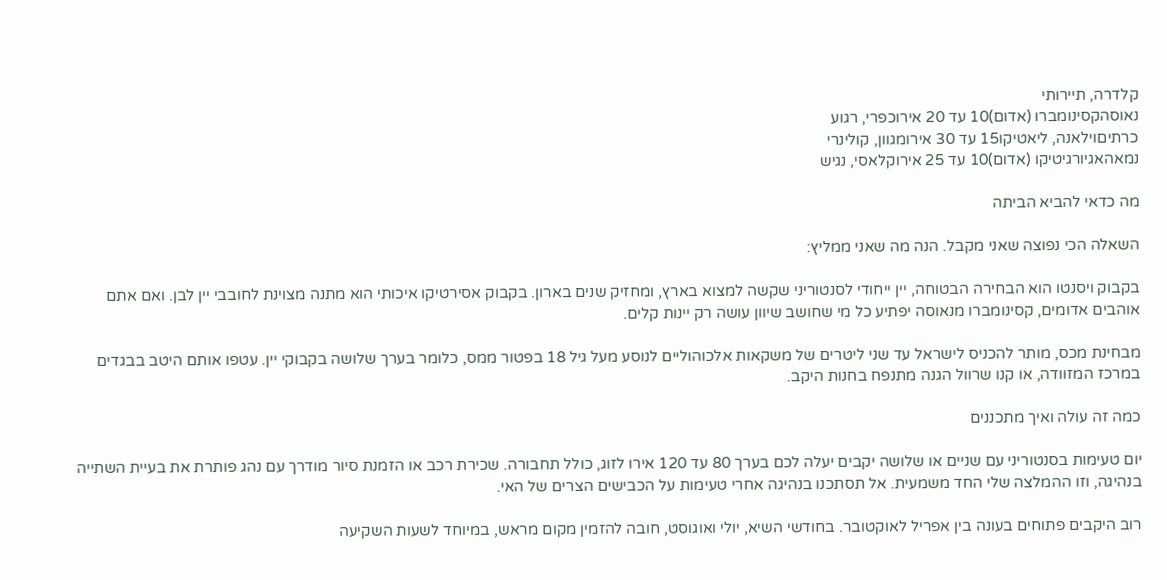קלדרה, תיירותי
נאוסהקסינומברו (אדום)10 עד 20 אירוכפרי, רגוע
כרתיםוילאנה, ליאטיקו15 עד 30 אירומגוון, קולינרי
נמאהאגיורגיטיקו (אדום)10 עד 25 אירוקלאסי, נגיש

מה כדאי להביא הביתה

השאלה הכי נפוצה שאני מקבל. הנה מה שאני ממליץ:

בקבוק ויסנטו הוא הבחירה הבטוחה, יין ייחודי לסנטוריני שקשה למצוא בארץ, ומחזיק שנים בארון. בקבוק אסירטיקו איכותי הוא מתנה מצוינת לחובבי יין לבן. ואם אתם אוהבים אדומים, קסינומברו מנאוסה יפתיע כל מי שחושב שיוון עושה רק יינות קלים.

מבחינת מכס, מותר להכניס לישראל עד שני ליטרים של משקאות אלכוהוליים לנוסע מעל גיל 18 בפטור ממס, כלומר בערך שלושה בקבוקי יין. עטפו אותם היטב בבגדים במרכז המזוודה, או קנו שרוול הגנה מתנפח בחנות היקב.

כמה זה עולה ואיך מתכננים

יום טעימות בסנטוריני עם שניים או שלושה יקבים יעלה לכם בערך 80 עד 120 אירו לזוג, כולל תחבורה. שכירת רכב או הזמנת סיור מודרך עם נהג פותרת את בעיית השתייה בנהיגה, וזו ההמלצה שלי החד משמעית. אל תסתכנו בנהיגה אחרי טעימות על הכבישים הצרים של האי.

רוב היקבים פתוחים בעונה בין אפריל לאוקטובר. בחודשי השיא, יולי ואוגוסט, חובה להזמין מקום מראש, במיוחד לשעות השקיעה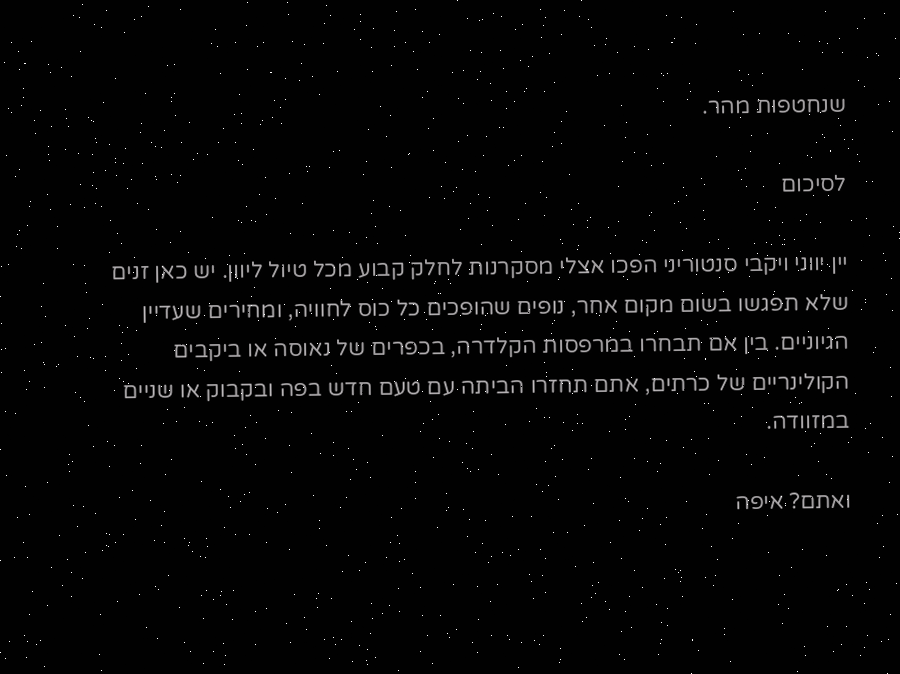שנחטפות מהר.

לסיכום

יין יווני ויקבי סנטוריני הפכו אצלי מסקרנות לחלק קבוע מכל טיול ליוון. יש כאן זנים שלא תפגשו בשום מקום אחר, נופים שהופכים כל כוס לחוויה, ומחירים שעדיין הגיוניים. בין אם תבחרו במרפסות הקלדרה, בכפרים של נאוסה או ביקבים הקולינריים של כרתים, אתם תחזרו הביתה עם טעם חדש בפה ובקבוק או שניים במזוודה.

ואתם? איפה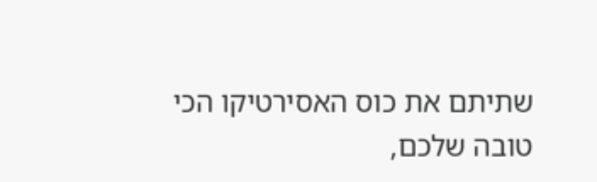שתיתם את כוס האסירטיקו הכי טובה שלכם,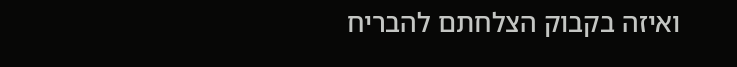ואיזה בקבוק הצלחתם להבריח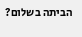הביתה בשלום?